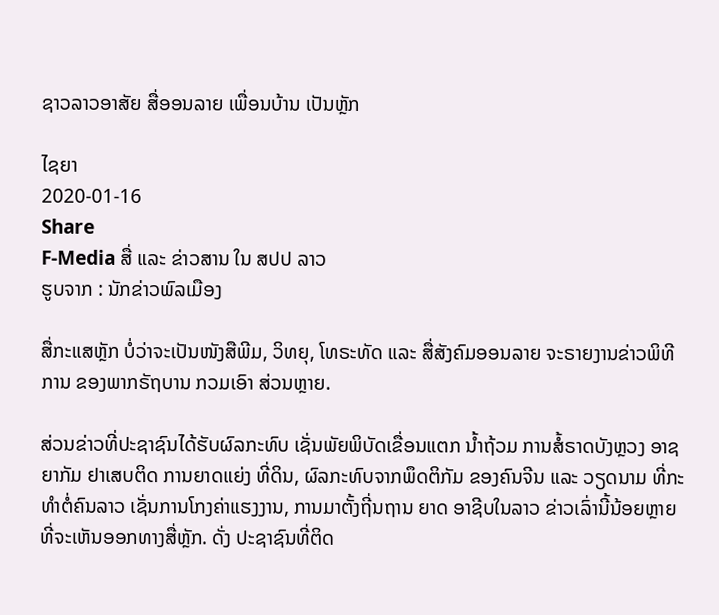ຊາວລາວອາສັຍ ສື່ອອນລາຍ ເພື່ອນບ້ານ ເປັນຫຼັກ

ໄຊຍາ
2020-01-16
Share
F-Media ສື່ ແລະ ຂ່າວສານ ໃນ ສປປ ລາວ
ຮູບຈາກ : ນັກຂ່າວພົລເມືອງ

ສື່ກະແສຫຼັກ ບໍ່ວ່າຈະເປັນໜັງສືພີມ, ວິທຍຸ, ໂທຣະທັດ ແລະ ສື່ສັງຄົມອອນລາຍ ຈະຣາຍງານຂ່າວພິທີການ ຂອງພາກຣັຖບານ ກວມເອົາ ສ່ວນຫຼາຍ.

ສ່ວນຂ່າວທີ່ປະຊາຊົນໄດ້ຮັບຜົລກະທົບ ເຊັ່ນພັຍພິບັດເຂື່ອນແຕກ ນໍ້າຖ້ວມ ການສໍ້ຣາດບັງຫຼວງ ອາຊຍາກັມ ຢາເສບຕິດ ການຍາດແຍ່ງ ທີ່ດິນ, ຜົລກະທົບຈາກພຶດຕິກັມ ຂອງຄົນຈີນ ແລະ ວຽດນາມ ທີ່ກະທຳຕໍ່ຄົນລາວ ເຊັ່ນການໂກງຄ່າແຮງງານ, ການມາຕັ້ງຖີ່ນຖານ ຍາດ ອາຊີບໃນລາວ ຂ່າວເລົ່ານີ້ນ້ອຍຫຼາຍ ທີ່ຈະເຫັນອອກທາງສື່ຫຼັກ. ດັ່ງ ປະຊາຊົນທີ່ຕິດ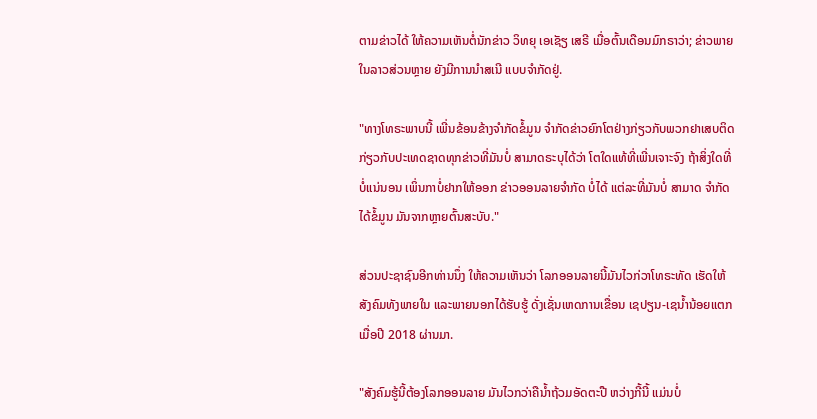ຕາມຂ່າວໄດ້ ໃຫ້ຄວາມເຫັນຕໍ່ນັກຂ່າວ ວິທຍຸ ເອເຊັຽ ເສຣີ ເມື່ອຕົ້ນເດືອນມົກຣາວ່າ; ຂ່າວພາຍໃນລາວສ່ວນຫຼາຍ ຍັງມີການນໍາສເນີ ແບບຈຳກັດຢູ່.

"ທາງໂທຣະພາບນີ້ ເພີ່ນຂ້ອນຂ້າງຈຳກັດຂໍ້ມູນ ຈຳກັດຂ່າວຍົກໂຕຢ່າງກ່ຽວກັບພວກຢາເສບຕິດ ກ່ຽວກັບປະເທດຊາດທຸກຂ່າວທີ່ມັນບໍ່ ສາມາດຣະບຸໄດ້ວ່າ ໂຕໃດແທ້ທີ່ເພີ່ນເຈາະຈົງ ຖ້າສິ່ງໃດທີ່ບໍ່ແນ່ນອນ ເພິ່ນກາບໍ່ຢາກໃຫ້ອອກ ຂ່າວອອນລາຍຈຳກັດ ບໍ່ໄດ້ ແຕ່ລະທີ່ມັນບໍ່ ສາມາດ ຈຳກັດໄດ້ຂໍ້ມູນ ມັນຈາກຫຼາຍຕົ້ນສະບັບ."

ສ່ວນປະຊາຊົນອີກທ່ານນຶ່ງ ໃຫ້ຄວາມເຫັນວ່າ ໂລກອອນລາຍນີ້ມັນໄວກ່ວາໂທຣະທັດ ເຮັດໃຫ້ສັງຄົມທັງພາຍໃນ ແລະພາຍນອກໄດ້ຮັບຮູ້ ດັ່ງເຊັ່ນເຫດການເຂື່ອນ ເຊປຽນ-ເຊນໍ້ານ້ອຍແຕກ ເມື່ອປີ 2018 ຜ່ານມາ.

"ສັງຄົມຮູ້ນີ້ຕ້ອງໂລກອອນລາຍ ມັນໄວກວ່າຄືນໍ້າຖ້ວມອັດຕະປື ຫວ່າງກີ້ນີ້ ແມ່ນບໍ່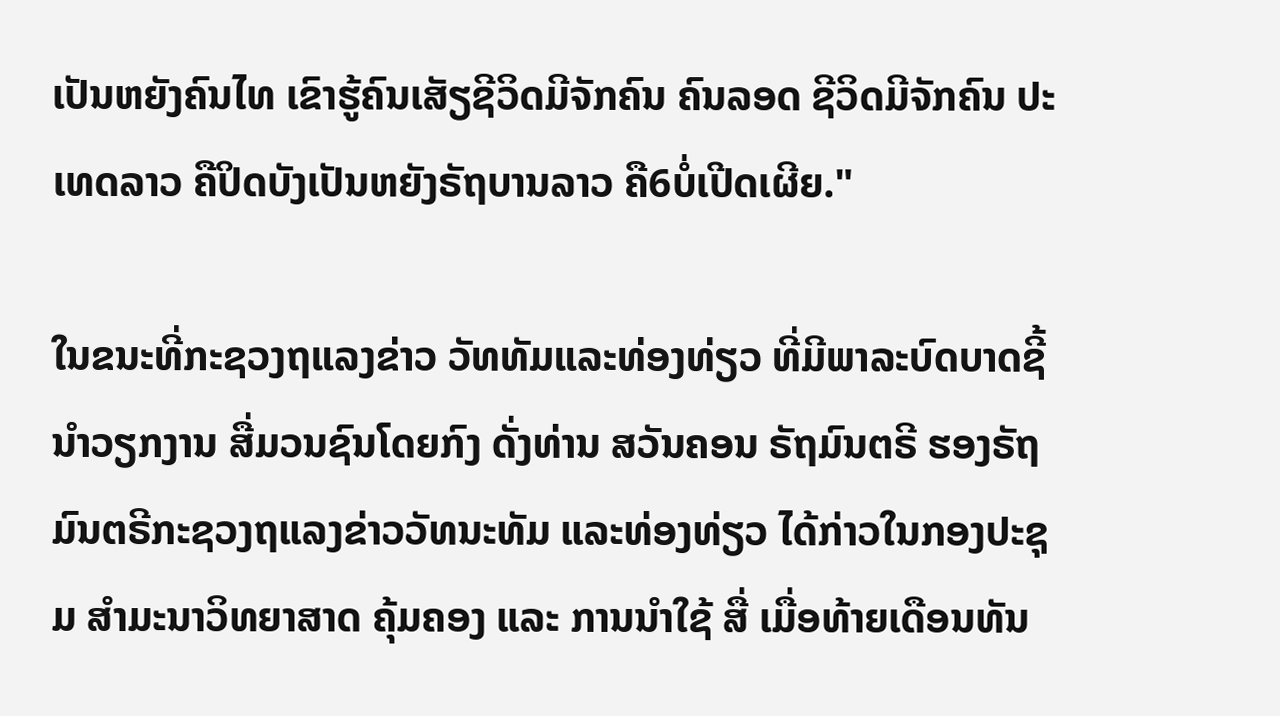ເປັນຫຍັງຄົນໄທ ເຂົາຮູ້ຄົນເສັຽຊີວິດມີຈັກຄົນ ຄົນລອດ ຊີວິດມີຈັກຄົນ ປະເທດລາວ ຄືປິດບັງເປັນຫຍັງຣັຖບານລາວ ຄື6ບໍ່ເປີດເຜີຍ."

ໃນຂນະທີ່ກະຊວງຖແລງຂ່າວ ວັທທັມແລະທ່ອງທ່ຽວ ທີ່ມີພາລະບົດບາດຊີ້ນໍາວຽກງານ ສື່ມວນຊົນໂດຍກົງ ດັ່ງທ່ານ ສວັນຄອນ ຣັຖມົນຕຣີ ຮອງຣັຖມົນຕຣີກະຊວງຖແລງຂ່າວວັທນະທັມ ແລະທ່ອງທ່ຽວ ໄດ້ກ່າວໃນກອງປະຊຸມ ສຳມະນາວິທຍາສາດ ຄຸ້ມຄອງ ແລະ ການນໍາໃຊ້ ສື່ ເມື່ອທ້າຍເດືອນທັນ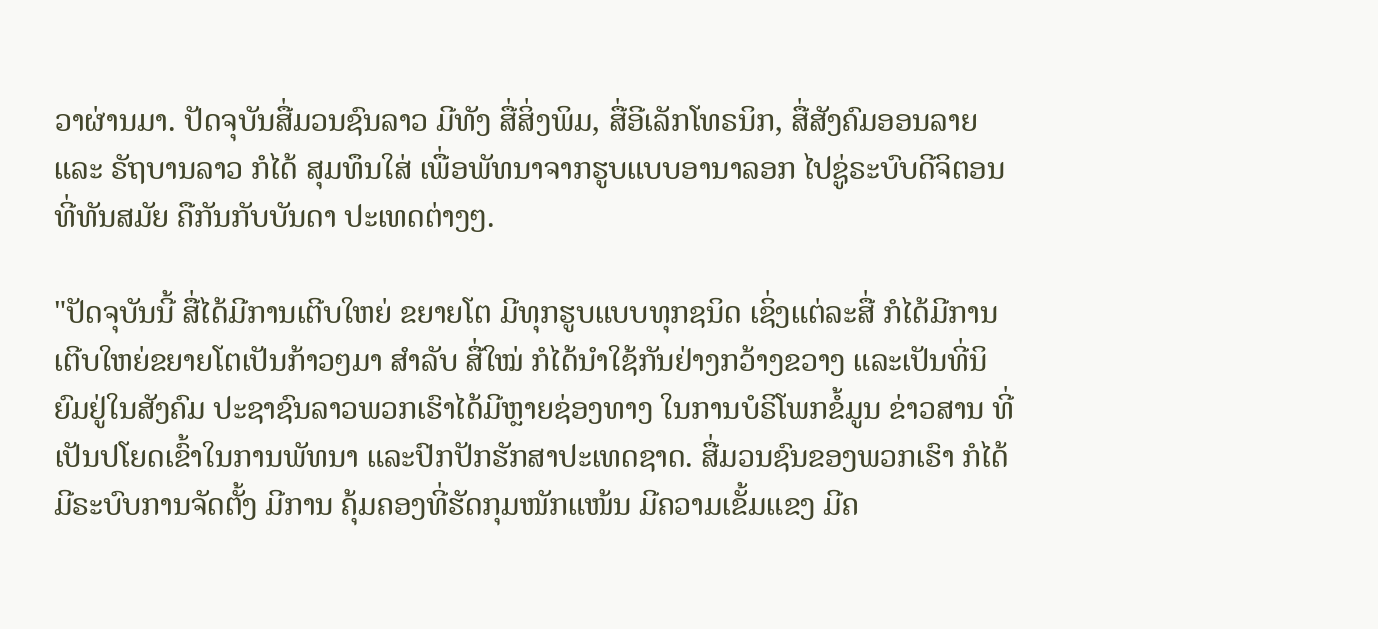ວາຜ່ານມາ. ປັດຈຸບັນສື່ມວນຊົນລາວ ມີທັງ ສື່ສິ່ງພິມ, ສື່ອີເລັກໂທຣນິກ, ສື່ສັງຄົມອອນລາຍ ແລະ ຣັຖບານລາວ ກໍໄດ້ ສຸມທຶນໃສ່ ເພື່ອພັທນາຈາກຮູບແບບອານາລອກ ໄປຊູ່ຣະບົບດີຈິຕອນ ທີ່ທັນສມັຍ ຄືກັນກັບບັນດາ ປະເທດຕ່າງໆ.

"ປັດຈຸບັນນີ້ ສື່ໄດ້ມີການເຕີບໃຫຍ່ ຂຍາຍໂຕ ມີທຸກຮູບແບບທຸກຊນິດ ເຊິ່ງແຕ່ລະສື່ ກໍໄດ້ມີການເຕີບໃຫຍ່ຂຍາຍໂຕເປັນກ້າວໆມາ ສຳລັບ ສື່ໃໝ່ ກໍໄດ້ນໍາໃຊ້ກັນຢ່າງກວ້າງຂວາງ ແລະເປັນທີ່ນິຍົມຢູ່ໃນສັງຄົມ ປະຊາຊົນລາວພວກເຮົາໄດ້ມີຫຼາຍຊ່ອງທາງ ໃນການບໍຣິໂພກຂໍ້ມູນ ຂ່າວສານ ທີ່ເປັນປໂຍດເຂົ້າໃນການພັທນາ ແລະປົກປັກຮັກສາປະເທດຊາດ. ສື່ມວນຊົນຂອງພວກເຮົາ ກໍໄດ້ມີຣະບົບການຈັດຕັ້ງ ມີການ ຄຸ້ມຄອງທີ່ຮັດກຸມໜັກແໜ້ນ ມີຄວາມເຂັ້ມແຂງ ມີຄ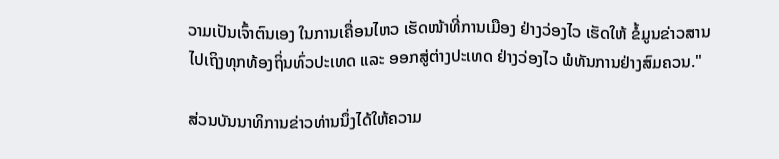ວາມເປັນເຈົ້າຕົນເອງ ໃນການເຄື່ອນໄຫວ ເຮັດໜ້າທີ່ການເມືອງ ຢ່າງວ່ອງໄວ ເຮັດໃຫ້ ຂໍ້ມູນຂ່າວສານໄປເຖິງທຸກທ້ອງຖິ່ນທົ່ວປະເທດ ແລະ ອອກສູ່ຕ່າງປະເທດ ຢ່າງວ່ອງໄວ ພໍທັນການຢ່າງສົມຄວນ."

ສ່ວນບັນນາທິການຂ່າວທ່ານນຶ່ງໄດ້ໃຫ້ຄວາມ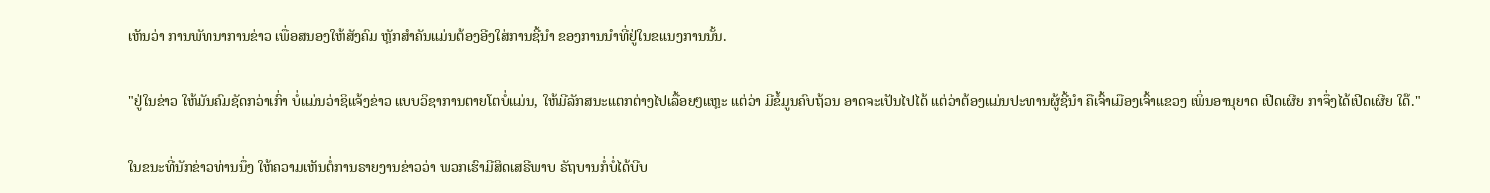ເຫັນວ່າ ການພັທນາການຂ່າວ ເພື່ອສນອງໃຫ້ສັງຄົມ ຫຼັກສຳຄັນແມ່ນຕ້ອງອີງໃສ່ການຊີ້ນຳ ຂອງການນໍາທີ່ຢູ່ໃນຂແນງການນັ້ນ.

"ຢູ່ໃນຂ່າວ ໃຫ້ມັນຄົມຊັດກວ່າເກົ່າ ບໍ່ແມ່ນວ່າຊິແຈ້ງຂ່າວ ແບບວິຊາການຕາຍໂຕບໍ່ແມ່ນ, ໃຫ້ມີລັກສນະແຕກຕ່າງໄປເລື້ອຍໆແຫຼະ ແຕ່ວ່າ ມີຂໍ້ມູນຄົບຖ້ວນ ອາດຈະເປັນໄປໄດ້ ແຕ່ວ່າຕ້ອງແມ່ນປະທານຜູ້ຊີ້ນຳ ຄືເຈົ້າເມືອງເຈົ້າແຂວງ ເພິ່ນອານຸຍາດ ເປີດເຜີຍ ກາຈຶ່ງໄດ້ເປີດເຜີຍ ໃດ໊."

ໃນຂນະທີ່ນັກຂ່າວທ່ານນຶ່ງ ໃຫ້ຄວາມເຫັນຕໍ່ການຣາຍງານຂ່າວວ່າ ພວກເຮົາມີສິດເສຣີພາບ ຣັຖບານກໍ່ບໍ່ໄດ້ບີບ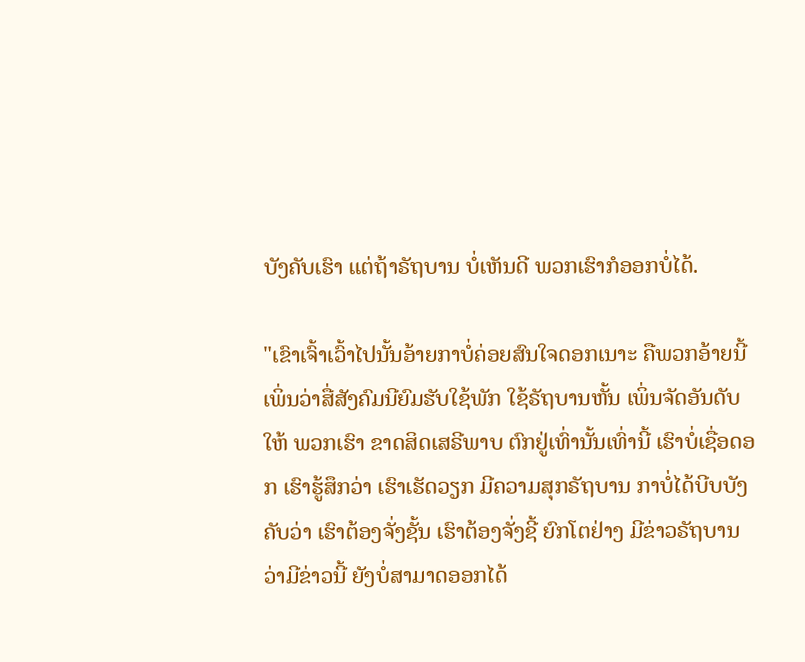ບັງຄັບເຮົາ ແຕ່ຖ້າຣັຖບານ ບໍ່ເຫັນດີ ພວກເຮົາກໍອອກບໍ່ໄດ້.

"ເຂົາເຈົ້າເວົ້າໄປນັ້ນອ້າຍກາບໍ່ຄ່ອຍສົນໃຈດອກເນາະ ຄືພວກອ້າຍນີ້ເພິ່ນວ່າສື່ສັງຄົມນີຍົມຮັບໃຊ້ພັກ ໃຊ້ຣັຖບານຫັ້ນ ເພິ່ນຈັດອັນດັບໃຫ້ ພວກເຮົາ ຂາດສິດເສຣີພາບ ຕົກຢູ່ເທົ່ານັ້ນເທົ່ານີ້ ເຮົາບໍ່ເຊື່ອດອກ ເຮົາຮູ້ສຶກວ່າ ເຮົາເຮັດວຽກ ມີຄວາມສຸກຣັຖບານ ກາບໍ່ໄດ້ບີບບັງຄັບວ່າ ເຮົາຕ້ອງຈັ່ງຊັ້ນ ເຮົາຕ້ອງຈັ່ງຊີ້ ຍົກໂຕຢ່າງ ມີຂ່າວຣັຖບານວ່າມີຂ່າວນີ້ ຍັງບໍ່ສາມາດອອກໄດ້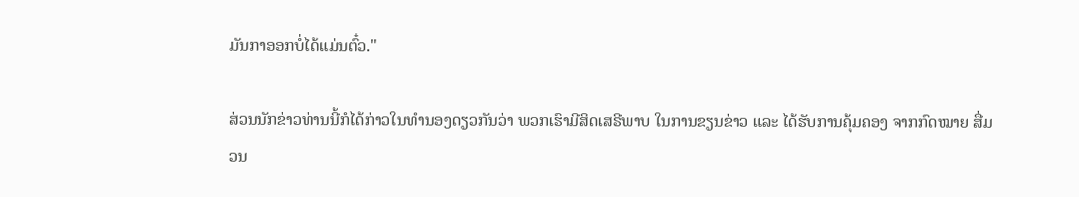ມັນກາອອກບໍ່ໄດ້ແມ່ນຕົ໋ວ."

ສ່ວນນັກຂ່າວທ່ານນີ້ກໍໄດ້ກ່າວໃນທຳນອງດຽວກັນວ່າ ພວກເຮົາມີສິດເສຣີພາບ ໃນການຂຽນຂ່າວ ແລະ ໄດ້ຮັບການຄຸ້ມຄອງ ຈາກກົດໝາຍ ສື່ມວນ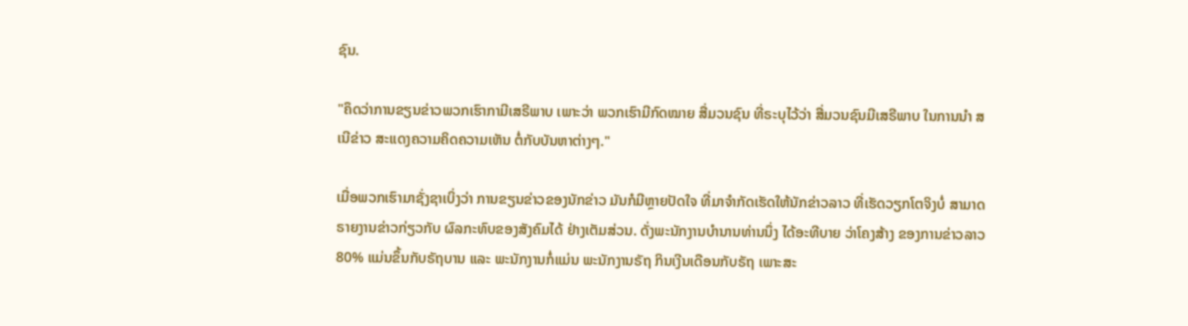ຊົນ.

"ຄຶດວ່າການຂຽນຂ່າວພວກເຮົາກາມີເສຣີພາບ ເພາະວ່າ ພວກເຮົາມີກົດໝາຍ ສື່ມວນຊົນ ທີ່ຣະບຸໄວ້ວ່າ ສື່ມວນຊົນມີເສຣີພາບ ໃນການນໍາ ສເນີຂ່າວ ສະແດງຄວາມຄິດຄວາມເຫັນ ຕໍ່ກັບບັນຫາຕ່າງໆ."

ເມື່ອພວກເຮົາມາຊັ່ງຊາເບິ່ງວ່າ ການຂຽນຂ່າວຂອງນັກຂ່າວ ມັນກໍມີຫຼາຍປັດໃຈ ທີ່ມາຈຳກັດເຮັດໃຫ້ນັກຂ່າວລາວ ທີ່ເຮັດວຽກໂຕຈິງບໍ່ ສາມາດຣາຍງານຂ່າວກ່ຽວກັບ ຜົລກະທົບຂອງສັງຄົມໄດ້ ຢ່າງເຕັມສ່ວນ. ດັ່ງພະນັກງານບຳນານທ່ານນຶ່ງ ໄດ້ອະທີບາຍ ວ່າໂຄງສ້າງ ຂອງການຂ່າວລາວ 80% ແມ່ນຂຶ້ນກັບຣັຖບານ ແລະ ພະນັກງານກໍ່ແມ່ນ ພະນັກງານຣັຖ ກິນເງີນເດືອນກັບຣັຖ ເພາະສະ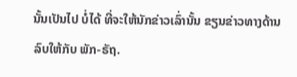ນັ້ນເປັນໄປ ບໍ່ໄດ້ ທີ່ຈະໃຫ້ນັກຂ່າວເລົ່ານັ້ນ ຂຽນຂ່າວທາງດ້ານລົບໃຫ້ກັບ ພັກ-ຣັຖ.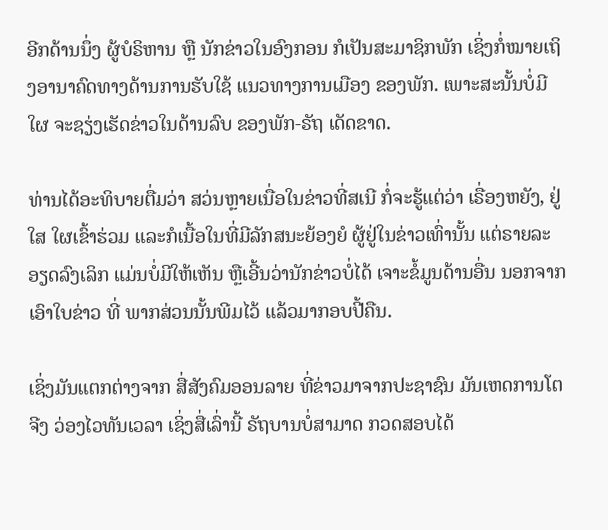ອີກດ້ານນຶ່ງ ຜູ້ບໍຣິຫານ ຫຼື ນັກຂ່າວໃນອົງກອນ ກໍເປັນສະມາຊິກພັກ ເຊິ່ງກໍ່ໝາຍເຖິງອານາຄົດທາງດ້ານການຮັບໃຊ້ ແນວທາງການເມືອງ ຂອງພັກ. ເພາະສະນັ້ນບໍ່ມີໃຜ ຈະຊຽ່ງເຮັດຂ່າວໃນດ້ານລົບ ຂອງພັກ-ຣັຖ ເດັດຂາດ.

ທ່ານໄດ້ອະທິບາຍຕື່ມວ່າ ສວ່ນຫຼາຍເນື່ອໃນຂ່າວທີ່ສເນີ ກໍ່ຈະຮູ້ແຕ່ວ່າ ເຣື່ອງຫຍັງ, ຢູ່ໃສ ໃຜເຂົ້າຮ່ວມ ແລະກໍເນື້ອໃນທີ່ມີລັກສນະຍ້ອງຍໍ ຜູ້ຢູ່ໃນຂ່າວເທົ່ານັ້ນ ແຕ່ຣາຍລະອຽດລົງເລິກ ແມ່ນບໍ່ມີໃຫ້ເຫັນ ຫຼືເອີ້ນວ່ານັກຂ່າວບໍ່ໄດ້ ເຈາະຂໍ້ມູນດ້ານອື່ນ ນອກຈາກເອົາໃບຂ່າວ ທີ່ ພາກສ່ວນນັ້ນພີມໄວ້ ແລ້ວມາກອບປີ້ຄືນ.

ເຊິ່ງມັນແຕກຕ່າງຈາກ ສື່ສັງຄົມອອນລາຍ ທີ່ຂ່າວມາຈາກປະຊາຊົນ ມັນເຫດການໂຕຈີງ ວ່ອງໄວທັນເວລາ ເຊິ່ງສື່ເລົ່ານີ້ ຣັຖບານບໍ່ສາມາດ ກວດສອບໄດ້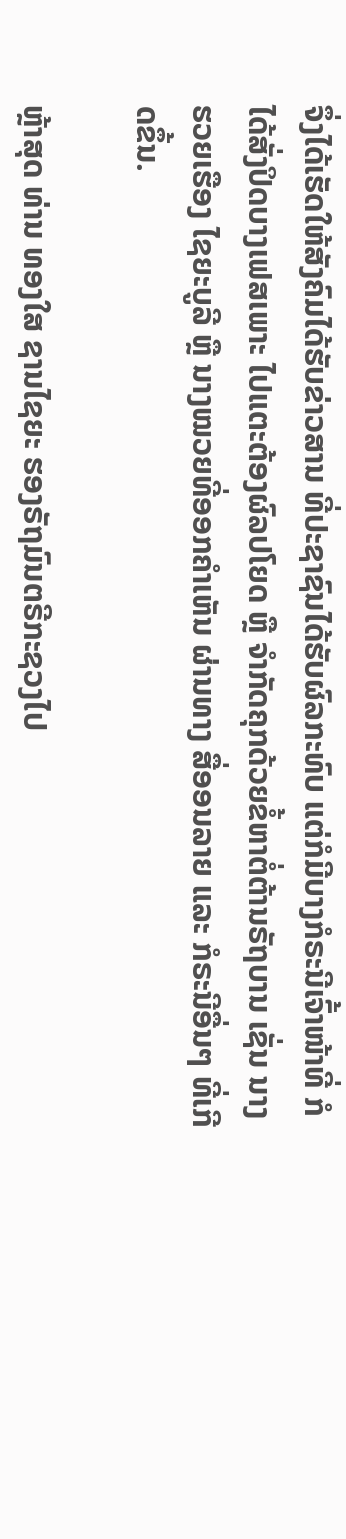ຈຶ່ງໄດ້ເຮັດໃຫ້ສັງຄົມໄດ້ຮັບຂ່າວສານ ທີ່ປະຊາຊົນໄດ້ຮັບຜົລກະທົບ ແຕ່ກໍມີບາງກໍຣະນີເຈົ້າໜ້າທີ່ ກໍໄດ້ສັ່ງປິດບາງເຟສເພາະ ໄປແຕະຕ້ອງຜົລປໂຍດ ຫຼື ຈຳກັດຄຸກດ້ວຍຂໍ້ຫາຕໍ່ຕ້ານຣັຖບານ ເຊັ່ນ ນາງຮວຍເຮືອງ ໄຊຍະບູລີ ຫຼື ນາງໝວຍທີ່ອອກຄຳເຫັນ ຜ່ານທາງ ສື່ອອນລາຍ ແລະ ກໍຣະນີອື່ນໆ ທີ່ເກີດຂຶ້ນ.

ຫຼ້າສຸດ ທ່ານ ທອງໃສ ຊານໄຊຍະ ຮອງຣັຖມົນຕຣີກະຊວງໄປ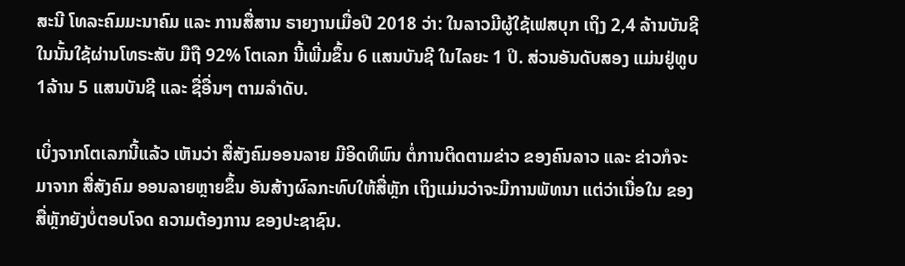ສະນີ ໂທລະຄົມມະນາຄົມ ແລະ ການສື່ສານ ຣາຍງານເມື່ອປີ 2018 ວ່າ: ໃນລາວມີຜູ້ໃຊ້ເຟສບຸກ ເຖິງ 2,4 ລ້ານບັນຊີ ໃນນັ້ນໃຊ້ຜ່ານໂທຣະສັບ ມືຖື 92% ໂຕເລກ ນີ້ເພີ່ມຂຶ້ນ 6 ແສນບັນຊີ ໃນໄລຍະ 1 ປິ. ສ່ວນອັນດັບສອງ ແມ່ນຢູ່ທູບ 1ລ້ານ 5 ແສນບັນຊີ ແລະ ຊື່ອື່ນໆ ຕາມລຳດັບ.

ເບິ່ງຈາກໂຕເລກນີ້ແລ້ວ ເຫັນວ່າ ສື່ສັງຄົມອອນລາຍ ມີອິດທິພົນ ຕໍ່ການຕິດຕາມຂ່າວ ຂອງຄົນລາວ ແລະ ຂ່າວກໍຈະມາຈາກ ສື່ສັງຄົມ ອອນລາຍຫຼາຍຂຶ້ນ ອັນສ້າງຜົລກະທົບໃຫ້ສື່ຫຼັກ ເຖິງແມ່ນວ່າຈະມີການພັທນາ ແຕ່ວ່າເນື່ອໃນ ຂອງສື່ຫຼັກຍັງບໍ່ຕອບໂຈດ ຄວາມຕ້ອງການ ຂອງປະຊາຊົນ.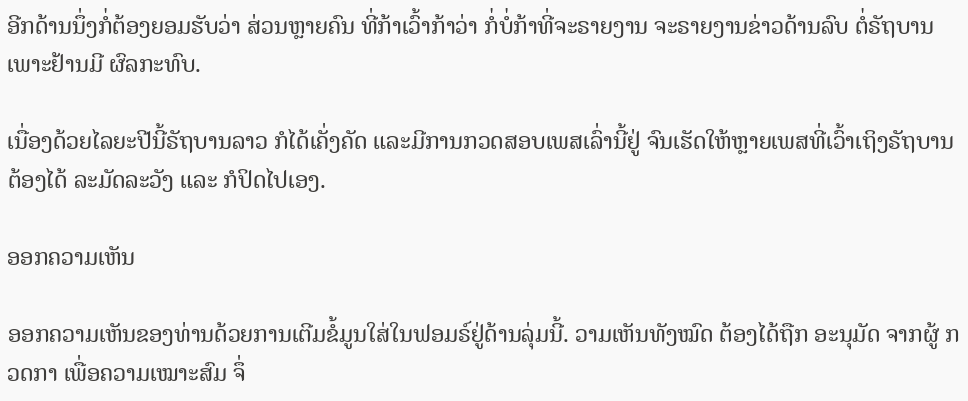ອີກດ້ານນຶ່ງກໍ່ຕ້ອງຍອມຮັບວ່າ ສ່ວນຫຼາຍຄົນ ທີ່ກ້າເວົ້າກ້າວ່າ ກໍ່ບໍ່ກ້າທີ່ຈະຣາຍງານ ຈະຣາຍງານຂ່າວດ້ານລົບ ຕໍ່ຣັຖບານເພາະຢ້ານມີ ຜົລກະທົບ.

ເນື່ອງດ້ວຍໄລຍະປີນີ້ຣັຖບານລາວ ກໍໄດ້ເຄັ່ງຄັດ ແລະມີການກວດສອບເພສເລົ່ານີ້ຢູ່ ຈົນເຮັດໃຫ້ຫຼາຍເພສທີ່ເວົ້າເຖິງຣັຖບານ ຕ້ອງໄດ້ ລະມັດລະວັງ ແລະ ກໍປິດໄປເອງ.

ອອກຄວາມເຫັນ

ອອກຄວາມເຫັນຂອງທ່ານດ້ວຍການເຕີມຂໍ້ມູນໃສ່ໃນຟອມຣ໌ຢູ່ດ້ານລຸ່ມນີ້. ວາມເຫັນທັງໝົດ ຕ້ອງໄດ້ຖືກ ອະນຸມັດ ຈາກຜູ້ ກວດກາ ເພື່ອຄວາມເໝາະສົມ ຈຶ່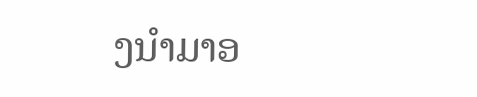ງນໍາມາອ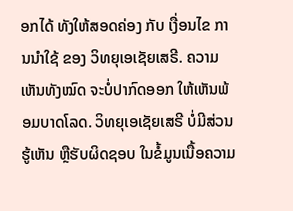ອກໄດ້ ທັງໃຫ້ສອດຄ່ອງ ກັບ ເງື່ອນໄຂ ການນຳໃຊ້ ຂອງ ວິທຍຸເອເຊັຍເສຣີ. ຄວາມເຫັນທັງໝົດ ຈະບໍ່ປາກົດອອກ ໃຫ້ເຫັນພ້ອມບາດໂລດ. ວິທຍຸເອເຊັຍເສຣີ ບໍ່ມີສ່ວນຮູ້ເຫັນ ຫຼືຮັບຜິດຊອບ ໃນຂໍ້ມູນເນື້ອຄວາມ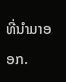ທີ່ນໍາມາອອກ.